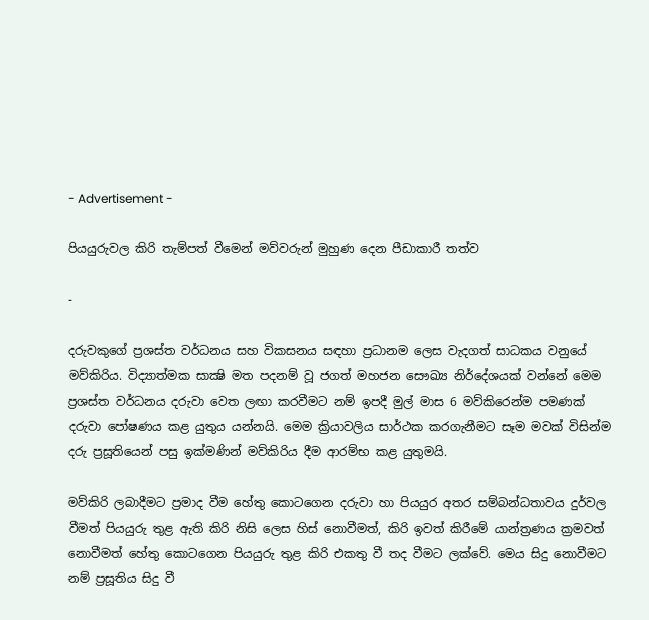- Advertisement -

පියයුරුවල කිරි තැම්පත් වීමෙන් මව්වරුන් මුහුණ දෙන පීඩාකාරී තත්ව

-

දරුවකුගේ ප්‍රශස්ත වර්ධනය සහ විකසනය සඳහා ප්‍රධානම ලෙස වැදගත් සාධකය වනුයේ මව්කිරිය. විද්‍යාත්මක සාක්‍ෂි මත පදනම් වූ ජගත් මහජන සෞඛ්‍ය නිර්දේශයක් වන්නේ මෙම ප්‍රශස්ත වර්ධනය දරුවා වෙත ලඟා කරවීමට නම් ඉපදී මුල් මාස 6 මව්කිරෙන්ම පමණක් දරුවා පෝෂණය කළ යුතුය යන්නයි. මෙම ක්‍රියාවලිය සාර්ථක කරගැනීමට සෑම මවක් විසින්ම දරු ප්‍රසූතියෙන් පසු ඉක්මණින් මව්කිරිය දීම ආරම්භ කළ යුතුමයි.

මව්කිරි ලබාදීමට ප්‍රමාද වීම හේතු කොටගෙන දරුවා හා පියයුර අතර සම්බන්ධතාවය දුර්වල වීමත් පියයුරු තුළ ඇති කිරි නිසි ලෙස හිස් නොවීමත්, කිරි ඉවත් කිරීමේ යාන්ත්‍රණය ක්‍රමවත් නොවීමත් හේතු කොටගෙන පියයුරු තුළ කිරි එකතු වී තද වීමට ලක්වේ. මෙය සිදු නොවීමට නම් ප්‍රසූතිය සිදු වී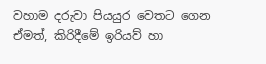වහාම දරුවා පියයුර වෙතට ගෙන ඒමත්, කිරිදීමේ ඉරියව් හා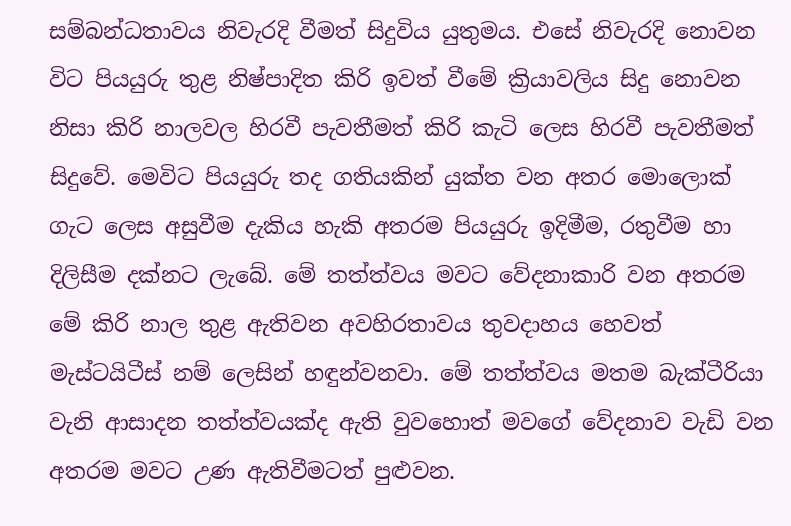සම්බන්ධතාවය නිවැරදි වීමත් සිදුවිය යුතුමය. එසේ නිවැරදි නොවන විට පියයුරු තුළ නිෂ්පාදිත කිරි ඉවත් වීමේ ක්‍රියාවලිය සිදු නොවන නිසා කිරි නාලවල හිරවී පැවතීමත් කිරි කැටි ලෙස හිරවී පැවතීමත් සිදුවේ. මෙවිට පියයුරු තද ගතියකින් යුක්ත වන අතර මොලොක් ගැට ලෙස අසුවීම දැකිය හැකි අතරම පියයුරු ඉදිමීම, රතුවීම හා දිලිසීම දක්නට ලැබේ. මේ තත්ත්වය මවට වේදනාකාරි වන අතරම මේ කිරි නාල තුළ ඇතිවන අවහිරතාවය තුවදාහය හෙවත් මැස්ටයිටීස් නම් ලෙසින් හඳුන්වනවා. මේ තත්ත්වය මතම බැක්ටීරියා වැනි ආසාදන තත්ත්වයක්ද ඇති වුවහොත් මවගේ වේදනාව වැඩි වන අතරම මවට උණ ඇතිවීමටත් පුළුවන.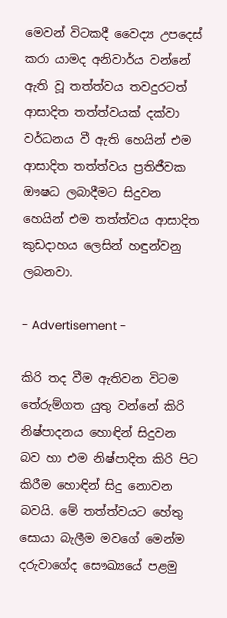මෙවන් විටකදී වෛද්‍ය උපදෙස් කරා යාමද අනිවාර්ය වන්නේ ඇති වූ තත්ත්වය තවදුරටත් ආසාදිත තත්ත්වයක් දක්වා වර්ධනය වී ඇති හෙයින් එම ආසාදිත තත්ත්වය ප්‍රතිජීවක ඖෂධ ලබාදීමට සිදුවන හෙයින් එම තත්ත්වය ආසාදිත කුඩදාහය ලෙසින් හඳුන්වනු ලබනවා.

- Advertisement -

කිරි තද වීම ඇතිවන විටම තේරුම්ගත යුතු වන්නේ කිරි නිෂ්පාදනය හොඳින් සිදුවන බව හා එම නිෂ්පාදිත කිරි පිට කිරීම හොඳින් සිදු නොවන බවයි. මේ තත්ත්වයට හේතු සොයා බැලීම මවගේ මෙන්ම දරුවාගේද සෞඛ්‍යයේ පළමු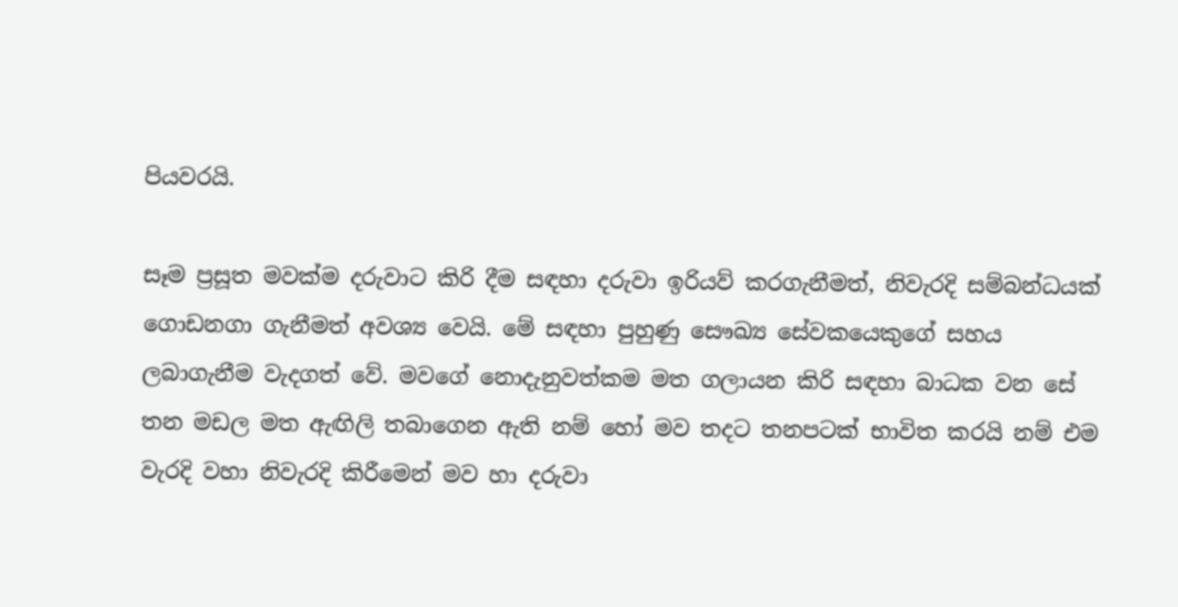පියවරයි.

සෑම ප්‍රසූත මවක්ම දරුවාට කිරි දීම සඳහා දරුවා ඉරියව් කරගැනීමත්, නිවැරදි සම්බන්ධයක් ගොඩනගා ගැනීමත් අවශ්‍ය වෙයි. මේ සඳහා පුහුණු සෞඛ්‍ය සේවකයෙකුගේ සහය ලබාගැනීම වැදගත් වේ. මවගේ නොදැනුවත්කම මත ගලායන කිරි සඳහා බාධක වන සේ තන මඩල මත ඇඟිලි තබාගෙන ඇති නම් හෝ මව තදට තනපටක් භාවිත කරයි නම් එම වැරදි වහා නිවැරදි කිරීමෙන් මව හා දරුවා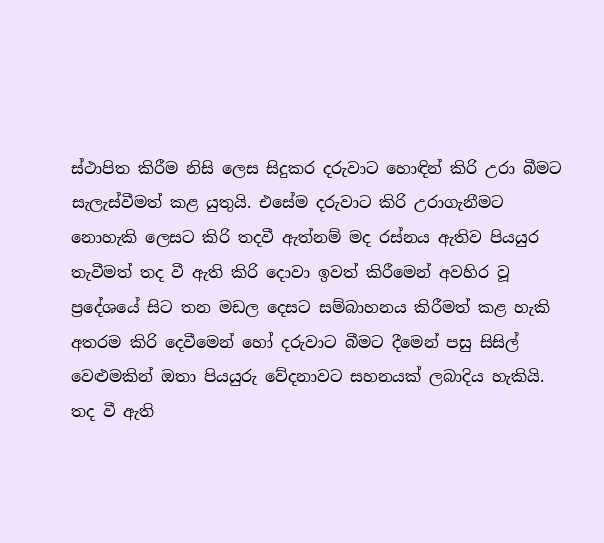ස්ථාපිත කිරීම නිසි ලෙස සිදුකර දරුවාට හොඳින් කිරි උරා බීමට සැලැස්වීමත් කළ යුතුයි. එසේම දරුවාට කිරි උරාගැනීමට නොහැකි ලෙසට කිරි තදවී ඇත්නම් මද රස්නය ඇතිව පියයුර තැවීමත් තද වී ඇති කිරි දොවා ඉවත් කිරීමෙන් අවහිර වූ ප්‍රදේශයේ සිට තන මඩල දෙසට සම්බාහනය කිරීමත් කළ හැකි අතරම කිරි දෙවීමෙන් හෝ දරුවාට බීමට දීමෙන් පසු සිසිල් වෙළුමකින් ඔතා පියයුරු වේදනාවට සහනයක් ලබාදිය හැකියි. තද වී ඇති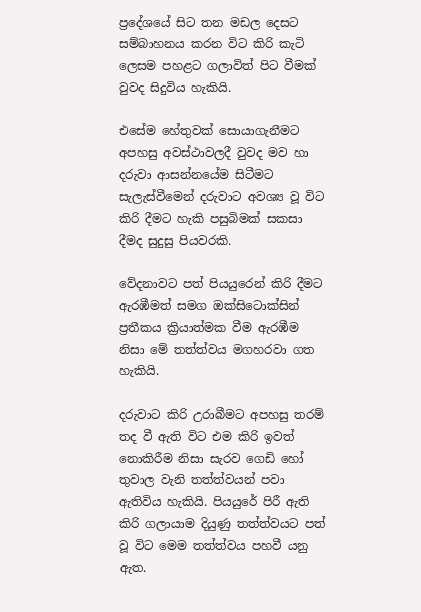ප්‍රදේශයේ සිට තන මඩල දෙසට සම්බාහනය කරන විට කිරි කැටි ලෙසම පහළට ගලාවිත් පිට වීමක් වුවද සිදුවිය හැකියි.

එසේම හේතුවක් සොයාගැනීමට අපහසු අවස්ථාවලදී වුවද මව හා දරුවා ආසන්නයේම සිටීමට සැලැස්වීමෙන් දරුවාට අවශ්‍ය වූ විට කිරි දීමට හැකි පසුබිමක් සකසා දීමද සුදුසු පියවරකි.

වේදනාවට පත් පියයුරෙන් කිරි දීමට ඇරඹීමත් සමග ඔක්සිටොක්සින් ප්‍රතීකය ක්‍රියාත්මක වීම ඇරඹීම නිසා මේ තත්ත්වය මගහරවා ගත හැකියි.

දරුවාට කිරි උරාබීමට අපහසු තරම් තද වී ඇති විට එම කිරි ඉවත් නොකිරීම නිසා සැරව ගෙඩි හෝ තුවාල වැනි තත්ත්වයන් පවා ඇතිවිය හැකියි. පියයුරේ පිරී ඇති කිරි ගලායාම දියුණු තත්ත්වයට පත් වූ විට මෙම තත්ත්වය පහවී යනු ඇත.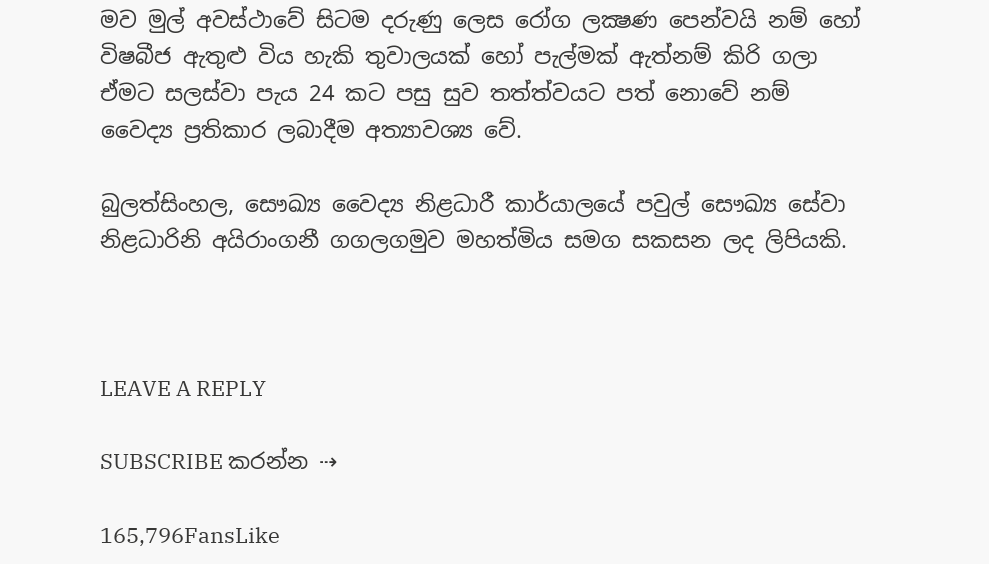මව මුල් අවස්ථාවේ සිටම දරුණු ලෙස රෝග ලක්‍ෂණ පෙන්වයි නම් හෝ විෂබීජ ඇතුළු විය හැකි තුවාලයක් හෝ පැල්මක් ඇත්නම් කිරි ගලා ඒමට සලස්වා පැය 24 කට පසු සුව තත්ත්වයට පත් නොවේ නම් වෛද්‍ය ප්‍රතිකාර ලබාදීම අත්‍යාවශ්‍ය වේ.

බුලත්සිංහල, සෞඛ්‍ය වෛද්‍ය නිළධාරී කාර්යාලයේ පවුල් සෞඛ්‍ය සේවා නිළධාරිනි අයිරාංගනී ගගලගමුව මහත්මිය සමග සකසන ලද ලිපියකි.



LEAVE A REPLY

SUBSCRIBE කරන්න ⇢

165,796FansLike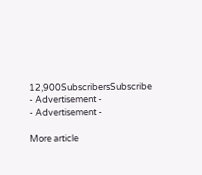12,900SubscribersSubscribe
- Advertisement -
- Advertisement -

More article